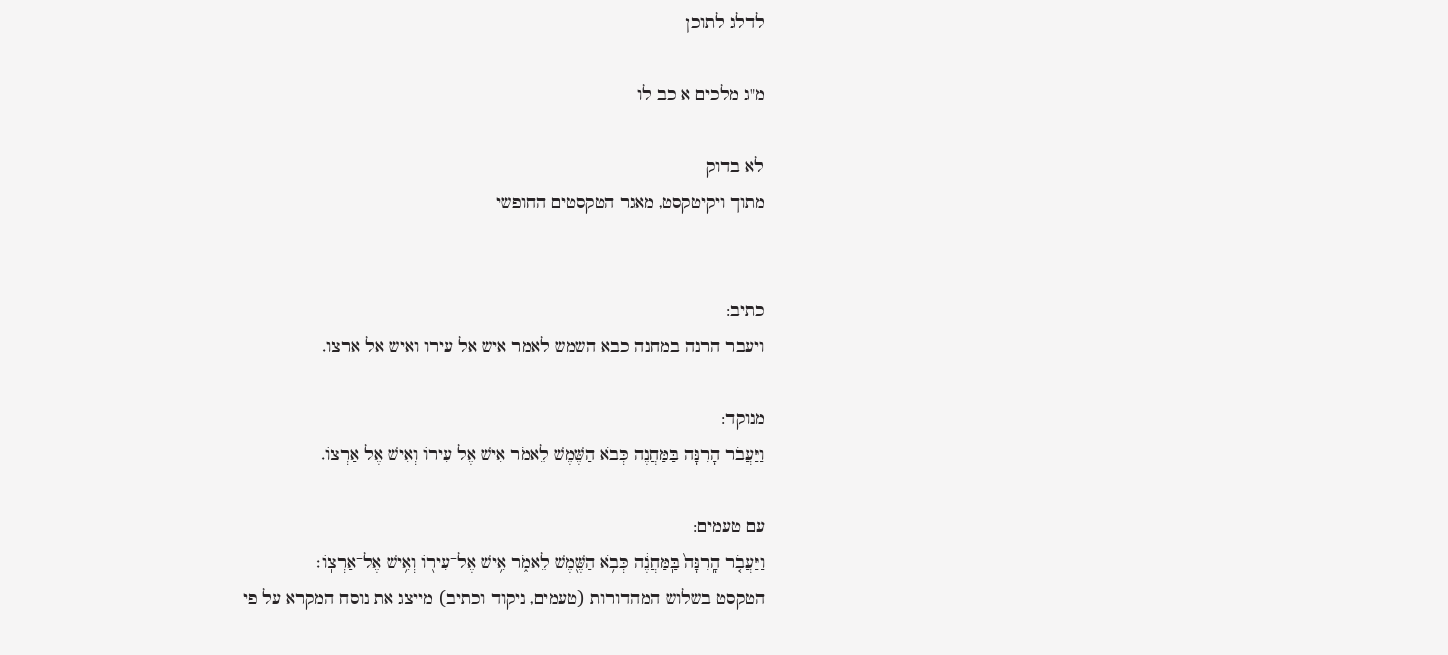לדלג לתוכן

מ"ג מלכים א כב לו

לא בדוק
מתוך ויקיטקסט, מאגר הטקסטים החופשי


כתיב:
ויעבר הרנה במחנה כבא השמש לאמר איש אל עירו ואיש אל ארצו.

מנוקד:
וַיַּעֲבֹר הָרִנָּה בַּמַּחֲנֶה כְּבֹא הַשֶּׁמֶשׁ לֵאמֹר אִישׁ אֶל עִירוֹ וְאִישׁ אֶל אַרְצוֹ.

עם טעמים:
וַיַּעֲבֹ֤ר הָֽרִנָּה֙ בַּֽמַּחֲנֶ֔ה כְּבֹ֥א הַשֶּׁ֖מֶשׁ לֵאמֹ֑ר אִ֥ישׁ אֶל־עִיר֖וֹ וְאִ֥ישׁ אֶל־אַרְצֽוֹ׃
הטקסט בשלוש המהדורות (טעמים, ניקוד וכתיב) מייצג את נוסח המקרא על פי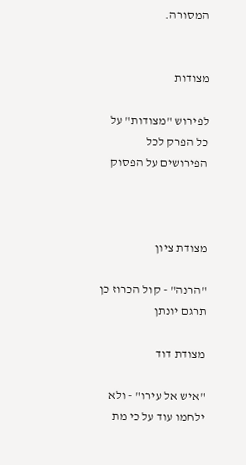המסורה.


מצודות

לפירוש "מצודות" על כל הפרק לכל הפירושים על הפסוק



מצודת ציון

"הרנה" - קול הכרוז כן תרגם יונתן

מצודת דוד

"איש אל עירו" - ולא ילחמו עוד על כי מת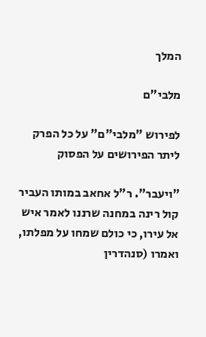המלך

מלבי"ם

לפירוש "מלבי"ם" על כל הפרק ליתר הפירושים על הפסוק

"ויעבר". ר"ל אחאב במותו העביר קול רינה במחנה שרננו לאמר איש אל עירו, כי כולם שמחו על מפלתו, ואמרו (סנהדרין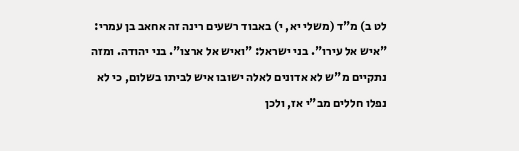לט ב) מ"ד (משלי יא, י) באבוד רשעים רינה זה אחאב בן עמרי: "איש אל עירו". בני ישראל: "ואיש אל ארצו". בני יהודה. ומזה נתקיים מ"ש לא אדונים לאלה ישובו איש לביתו בשלום, כי לא נפלו חללים מב"י אז, ולכן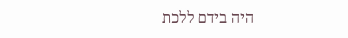היה בידם ללכת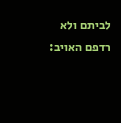לביתם ולא רדפם האויב: